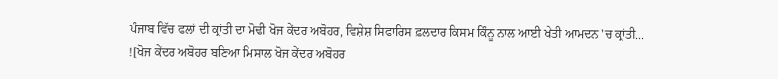ਪੰਜਾਬ ਵਿੱਚ ਫਲਾਂ ਦੀ ਕ੍ਰਾਂਤੀ ਦਾ ਮੋਢੀ ਖੋਜ ਕੇਂਦਰ ਅਬੋਹਰ, ਵਿਸ਼ੇਸ਼ ਸਿਫਾਰਿਸ ਫ਼ਲਦਾਰ ਕਿਸਮ ਕਿੰਨੂ ਨਾਲ ਆਈ ਖੇਤੀ ਆਮਦਨ 'ਚ ਕ੍ਰਾਂਤੀ...
![ਖੋਜ ਕੇਂਦਰ ਅਬੋਹਰ ਬਣਿਆ ਮਿਸਾਲ ਖੋਜ ਕੇਂਦਰ ਅਬੋਹਰ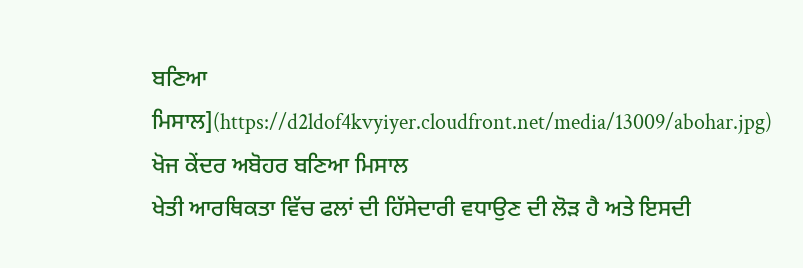ਬਣਿਆ ਮਿਸਾਲ](https://d2ldof4kvyiyer.cloudfront.net/media/13009/abohar.jpg)
ਖੋਜ ਕੇਂਦਰ ਅਬੋਹਰ ਬਣਿਆ ਮਿਸਾਲ
ਖੇਤੀ ਆਰਥਿਕਤਾ ਵਿੱਚ ਫਲਾਂ ਦੀ ਹਿੱਸੇਦਾਰੀ ਵਧਾਉਣ ਦੀ ਲੋੜ ਹੈ ਅਤੇ ਇਸਦੀ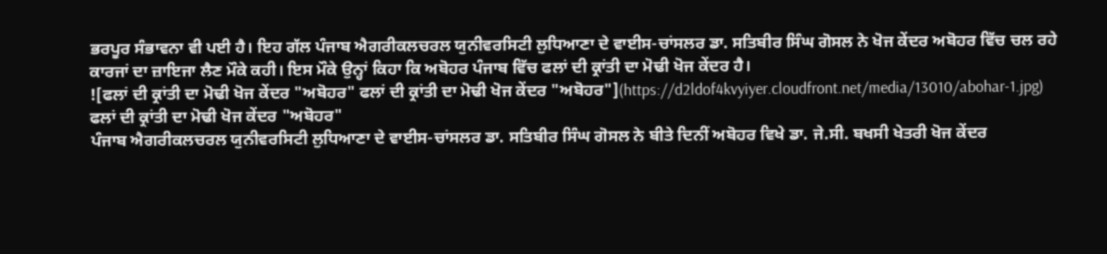ਭਰਪੂਰ ਸੰਭਾਵਨਾ ਵੀ ਪਈ ਹੈ। ਇਹ ਗੱਲ ਪੰਜਾਬ ਐਗਰੀਕਲਚਰਲ ਯੁਨੀਵਰਸਿਟੀ ਲੁਧਿਆਣਾ ਦੇ ਵਾਈਸ-ਚਾਂਸਲਰ ਡਾ. ਸਤਿਬੀਰ ਸਿੰਘ ਗੋਸਲ ਨੇ ਖੋਜ ਕੇਂਦਰ ਅਬੋਹਰ ਵਿੱਚ ਚਲ ਰਹੇ ਕਾਰਜਾਂ ਦਾ ਜ਼ਾਇਜਾ ਲੈਣ ਮੌਕੇ ਕਹੀ। ਇਸ ਮੌਕੇ ਉਨ੍ਹਾਂ ਕਿਹਾ ਕਿ ਅਬੋਹਰ ਪੰਜਾਬ ਵਿੱਚ ਫਲਾਂ ਦੀ ਕ੍ਰਾਂਤੀ ਦਾ ਮੋਢੀ ਖੋਜ ਕੇਂਦਰ ਹੈ।
![ਫਲਾਂ ਦੀ ਕ੍ਰਾਂਤੀ ਦਾ ਮੋਢੀ ਖੋਜ ਕੇਂਦਰ "ਅਬੋਹਰ" ਫਲਾਂ ਦੀ ਕ੍ਰਾਂਤੀ ਦਾ ਮੋਢੀ ਖੋਜ ਕੇਂਦਰ "ਅਬੋਹਰ"](https://d2ldof4kvyiyer.cloudfront.net/media/13010/abohar-1.jpg)
ਫਲਾਂ ਦੀ ਕ੍ਰਾਂਤੀ ਦਾ ਮੋਢੀ ਖੋਜ ਕੇਂਦਰ "ਅਬੋਹਰ"
ਪੰਜਾਬ ਐਗਰੀਕਲਚਰਲ ਯੁਨੀਵਰਸਿਟੀ ਲੁਧਿਆਣਾ ਦੇ ਵਾਈਸ-ਚਾਂਸਲਰ ਡਾ. ਸਤਿਬੀਰ ਸਿੰਘ ਗੋਸਲ ਨੇ ਬੀਤੇ ਦਿਨੀਂ ਅਬੋਹਰ ਵਿਖੇ ਡਾ. ਜੇ.ਸੀ. ਬਖਸੀ ਖੇਤਰੀ ਖੋਜ ਕੇਂਦਰ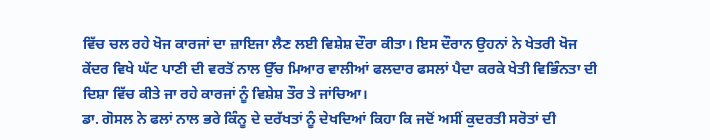ਵਿੱਚ ਚਲ ਰਹੇ ਖੋਜ ਕਾਰਜਾਂ ਦਾ ਜ਼ਾਇਜਾ ਲੈਣ ਲਈ ਵਿਸ਼ੇਸ਼ ਦੌਰਾ ਕੀਤਾ। ਇਸ ਦੌਰਾਨ ਉਹਨਾਂ ਨੇ ਖੇਤਰੀ ਖੋਜ ਕੇਂਦਰ ਵਿਖੇ ਘੱਟ ਪਾਣੀ ਦੀ ਵਰਤੋਂ ਨਾਲ ਉੱਚ ਮਿਆਰ ਵਾਲੀਆਂ ਫਲਦਾਰ ਫਸਲਾਂ ਪੈਦਾ ਕਰਕੇ ਖੇਤੀ ਵਿਭਿੰਨਤਾ ਦੀ ਦਿਸ਼ਾ ਵਿੱਚ ਕੀਤੇ ਜਾ ਰਹੇ ਕਾਰਜਾਂ ਨੂੰ ਵਿਸ਼ੇਸ਼ ਤੌਰ ਤੇ ਜਾਂਚਿਆ।
ਡਾ. ਗੋਸਲ ਨੇ ਫਲਾਂ ਨਾਲ ਭਰੇ ਕਿੰਨੂ ਦੇ ਦਰੱਖਤਾਂ ਨੂੰ ਦੇਖਦਿਆਂ ਕਿਹਾ ਕਿ ਜਦੋਂ ਅਸੀਂ ਕੁਦਰਤੀ ਸਰੋਤਾਂ ਦੀ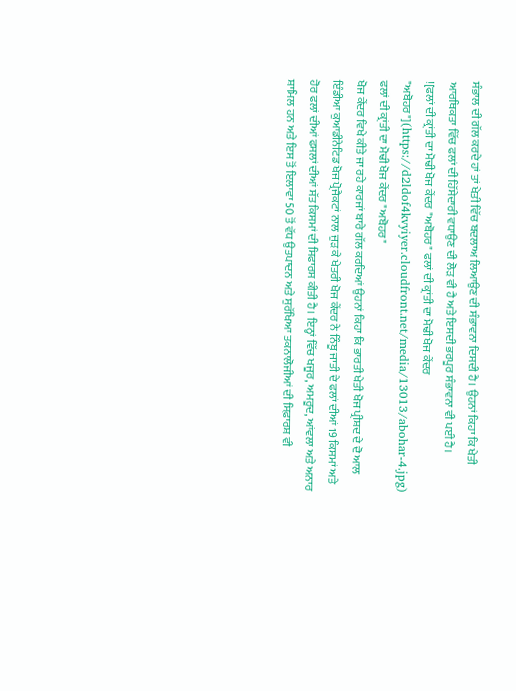ਸੰਭਾਲ ਦੀ ਗੱਲ ਕਰਦੇ ਹਾਂ ਤਾਂ ਖੇਤੀ ਵਿੱਚ ਬਦਲਾਅ ਲਿਆਉਣ ਦੀ ਸੰਭਾਵਨਾ ਦਿਸਦੀ ਹੈ। ਉਹਨਾਂ ਕਿਹਾ ਕਿ ਖੇਤੀ ਆਰਥਿਕਤਾ ਵਿੱਚ ਫਲਾਂ ਦੀ ਹਿੱਸੇਦਾਰੀ ਵਧਾਉਣ ਦੀ ਲੋੜ ਵੀ ਹੈ ਅਤੇ ਇਸਦੀ ਭਰਪੂਰ ਸੰਭਾਵਨਾ ਵੀ ਪਈ ਹੈ।
![ਫਲਾਂ ਦੀ ਕ੍ਰਾਂਤੀ ਦਾ ਮੋਢੀ ਖੋਜ ਕੇਂਦਰ "ਅਬੋਹਰ" ਫਲਾਂ ਦੀ ਕ੍ਰਾਂਤੀ ਦਾ ਮੋਢੀ ਖੋਜ ਕੇਂਦਰ "ਅਬੋਹਰ"](https://d2ldof4kvyiyer.cloudfront.net/media/13013/abohar-4.jpg)
ਫਲਾਂ ਦੀ ਕ੍ਰਾਂਤੀ ਦਾ ਮੋਢੀ ਖੋਜ ਕੇਂਦਰ "ਅਬੋਹਰ"
ਖੋਜ ਕੇਂਦਰ ਵਿਖੇ ਕੀਤੇ ਜਾ ਰਹੇ ਕਾਰਜਾਂ ਬਾਰੇ ਗੱਲ ਕਰਦਿਆਂ ਉਹਨਾਂ ਕਿਹਾ ਕਿ ਭਾਰਤੀ ਖੇਤੀ ਖੋਜ ਪ੍ਰੀਸ਼ਦ ਦੇ ਦੋ ਆਲ ਇੰਡੀਆ ਕੁਆਡੀਨੇਟਿਡ ਖੋਜ ਪ੍ਰੋਜੈਕਟਾਂ ਨਾਲ ਜੁੜ ਕੇ ਖੇਤਰੀ ਖੋਜ ਕੇਂਦਰ ਨੇ ਨਿੰਬੂ ਜਾਤੀ ਦੇ ਫਲਾਂ ਦੀਆਂ 19 ਕਿਸਮਾਂ ਅਤੇ ਹੋਰ ਫਲਾਂ ਦੀਆਂ ਫਸਲਾਂ ਦੀਆਂ ਸੱਤ ਕਿਸਮਾਂ ਦੀ ਸਿਫਾਰਸ ਕੀਤੀ ਹੈ। ਇਨ੍ਹਾਂ ਵਿੱਚ ਖਜੂਰ, ਅਮਰੂਦ, ਆਂਵਲਾ ਅਤੇ ਅਨਾਰ ਸ਼ਾਮਿਲ ਹਨ ਅਤੇ ਇਸ ਤੋਂ ਇਲਾਵਾ 50 ਤੋਂ ਵੱਧ ਉਤਪਾਦਨ ਅਤੇ ਸੁਰੱਖਿਆ ਤਕਨਾਲੋਜੀਆਂ ਦੀ ਸਿਫ਼ਾਰਸ਼ ਵੀ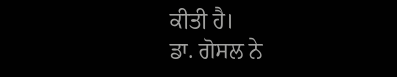ਕੀਤੀ ਹੈ।
ਡਾ. ਗੋਸਲ ਨੇ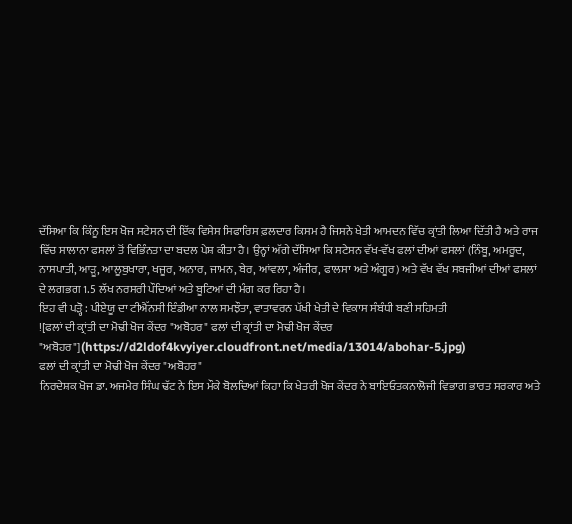ਦੱਸਿਆ ਕਿ ਕਿੰਨੂ ਇਸ ਖੋਜ ਸਟੇਸਨ ਦੀ ਇੱਕ ਵਿਸੇਸ ਸਿਫਾਰਿਸ ਫ਼ਲਦਾਰ ਕਿਸਮ ਹੈ ਜਿਸਨੇ ਖੇਤੀ ਆਮਦਨ ਵਿੱਚ ਕ੍ਰਾਂਤੀ ਲਿਆ ਦਿੱਤੀ ਹੈ ਅਤੇ ਰਾਜ ਵਿੱਚ ਸਾਲਾਨਾ ਫਸਲਾਂ ਤੋਂ ਵਿਭਿੰਨਤਾ ਦਾ ਬਦਲ ਪੇਸ਼ ਕੀਤਾ ਹੈ। ਉਨ੍ਹਾਂ ਅੱਗੇ ਦੱਸਿਆ ਕਿ ਸਟੇਸਨ ਵੱਖ-ਵੱਖ ਫਲਾਂ ਦੀਆਂ ਫਸਲਾਂ (ਨਿੰਬੂ, ਅਮਰੂਦ, ਨਾਸਪਾਤੀ, ਆੜੂ, ਆਲੂਬੁਖਾਰਾ, ਖਜੂਰ, ਅਨਾਰ, ਜਾਮਨ, ਬੇਰ, ਆਂਵਲਾ, ਅੰਜੀਰ, ਫਾਲਸਾ ਅਤੇ ਅੰਗੂਰ) ਅਤੇ ਵੱਖ ਵੱਖ ਸਬਜੀਆਂ ਦੀਆਂ ਫਸਲਾਂ ਦੇ ਲਗਭਗ 1.5 ਲੱਖ ਨਰਸਰੀ ਪੌਦਿਆਂ ਅਤੇ ਬੂਟਿਆਂ ਦੀ ਮੰਗ ਕਰ ਰਿਹਾ ਹੈ।
ਇਹ ਵੀ ਪੜ੍ਹੋ : ਪੀਏਯੂ ਦਾ ਟੀਐੱਨਸੀ ਇੰਡੀਆ ਨਾਲ ਸਮਝੌਤਾ, ਵਾਤਾਵਰਨ ਪੱਖੀ ਖੇਤੀ ਦੇ ਵਿਕਾਸ ਸੰਬੰਧੀ ਬਣੀ ਸਹਿਮਤੀ
![ਫਲਾਂ ਦੀ ਕ੍ਰਾਂਤੀ ਦਾ ਮੋਢੀ ਖੋਜ ਕੇਂਦਰ "ਅਬੋਹਰ" ਫਲਾਂ ਦੀ ਕ੍ਰਾਂਤੀ ਦਾ ਮੋਢੀ ਖੋਜ ਕੇਂਦਰ "ਅਬੋਹਰ"](https://d2ldof4kvyiyer.cloudfront.net/media/13014/abohar-5.jpg)
ਫਲਾਂ ਦੀ ਕ੍ਰਾਂਤੀ ਦਾ ਮੋਢੀ ਖੋਜ ਕੇਂਦਰ "ਅਬੋਹਰ"
ਨਿਰਦੇਸ਼ਕ ਖੋਜ ਡਾ. ਅਜਮੇਰ ਸਿੰਘ ਢੱਟ ਨੇ ਇਸ ਮੌਕੇ ਬੋਲਦਿਆਂ ਕਿਹਾ ਕਿ ਖੇਤਰੀ ਖੋਜ ਕੇਂਦਰ ਨੇ ਬਾਇਓਤਕਨਾਲੋਜੀ ਵਿਭਾਗ ਭਾਰਤ ਸਰਕਾਰ ਅਤੇ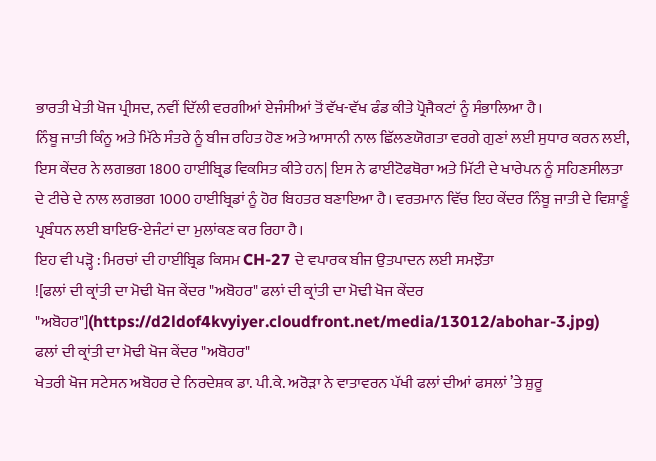ਭਾਰਤੀ ਖੇਤੀ ਖੋਜ ਪ੍ਰੀਸਦ, ਨਵੀਂ ਦਿੱਲੀ ਵਰਗੀਆਂ ਏਜੰਸੀਆਂ ਤੋਂ ਵੱਖ-ਵੱਖ ਫੰਡ ਕੀਤੇ ਪ੍ਰੋਜੈਕਟਾਂ ਨੂੰ ਸੰਭਾਲਿਆ ਹੈ।
ਨਿੰਬੂ ਜਾਤੀ ਕਿੰਨੂ ਅਤੇ ਮਿੱਠੇ ਸੰਤਰੇ ਨੂੰ ਬੀਜ ਰਹਿਤ ਹੋਣ ਅਤੇ ਆਸਾਨੀ ਨਾਲ ਛਿੱਲਣਯੋਗਤਾ ਵਰਗੇ ਗੁਣਾਂ ਲਈ ਸੁਧਾਰ ਕਰਨ ਲਈ, ਇਸ ਕੇਂਦਰ ਨੇ ਲਗਭਗ 1800 ਹਾਈਬ੍ਰਿਡ ਵਿਕਸਿਤ ਕੀਤੇ ਹਨ| ਇਸ ਨੇ ਫਾਈਟੋਫਥੋਰਾ ਅਤੇ ਮਿੱਟੀ ਦੇ ਖਾਰੇਪਨ ਨੂੰ ਸਹਿਣਸੀਲਤਾ ਦੇ ਟੀਚੇ ਦੇ ਨਾਲ ਲਗਭਗ 1000 ਹਾਈਬ੍ਰਿਡਾਂ ਨੂੰ ਹੋਰ ਬਿਹਤਰ ਬਣਾਇਆ ਹੈ। ਵਰਤਮਾਨ ਵਿੱਚ ਇਹ ਕੇਂਦਰ ਨਿੰਬੂ ਜਾਤੀ ਦੇ ਵਿਸ਼ਾਣੂੰ ਪ੍ਰਬੰਧਨ ਲਈ ਬਾਇਓ-ਏਜੰਟਾਂ ਦਾ ਮੁਲਾਂਕਣ ਕਰ ਰਿਹਾ ਹੈ।
ਇਹ ਵੀ ਪੜ੍ਹੋ : ਮਿਰਚਾਂ ਦੀ ਹਾਈਬ੍ਰਿਡ ਕਿਸਮ CH-27 ਦੇ ਵਪਾਰਕ ਬੀਜ ਉਤਪਾਦਨ ਲਈ ਸਮਝੌਤਾ
![ਫਲਾਂ ਦੀ ਕ੍ਰਾਂਤੀ ਦਾ ਮੋਢੀ ਖੋਜ ਕੇਂਦਰ "ਅਬੋਹਰ" ਫਲਾਂ ਦੀ ਕ੍ਰਾਂਤੀ ਦਾ ਮੋਢੀ ਖੋਜ ਕੇਂਦਰ "ਅਬੋਹਰ"](https://d2ldof4kvyiyer.cloudfront.net/media/13012/abohar-3.jpg)
ਫਲਾਂ ਦੀ ਕ੍ਰਾਂਤੀ ਦਾ ਮੋਢੀ ਖੋਜ ਕੇਂਦਰ "ਅਬੋਹਰ"
ਖੇਤਰੀ ਖੋਜ ਸਟੇਸਨ ਅਬੋਹਰ ਦੇ ਨਿਰਦੇਸ਼ਕ ਡਾ. ਪੀ.ਕੇ. ਅਰੋੜਾ ਨੇ ਵਾਤਾਵਰਨ ਪੱਖੀ ਫਲਾਂ ਦੀਆਂ ਫਸਲਾਂ ’ਤੇ ਸ਼ੁਰੂ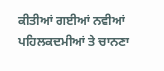ਕੀਤੀਆਂ ਗਈਆਂ ਨਵੀਆਂ ਪਹਿਲਕਦਮੀਆਂ ਤੇ ਚਾਨਣਾ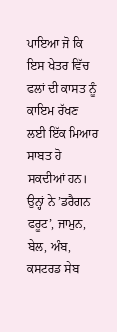ਪਾਇਆ ਜੋ ਕਿ ਇਸ ਖੇਤਰ ਵਿੱਚ ਫਲਾਂ ਦੀ ਕਾਸਤ ਨੂੰ ਕਾਇਮ ਰੱਖਣ ਲਈ ਇੱਕ ਮਿਆਰ ਸਾਬਤ ਹੋ ਸਕਦੀਆਂ ਹਨ।
ਉਨ੍ਹਾਂ ਨੇ ’ਡਰੈਗਨ ਫਰੂਟ’, ਜਾਮੁਨ, ਬੇਲ, ਅੰਬ, ਕਸਟਰਡ ਸੇਬ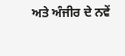ਅਤੇ ਅੰਜੀਰ ਦੇ ਨਵੇਂ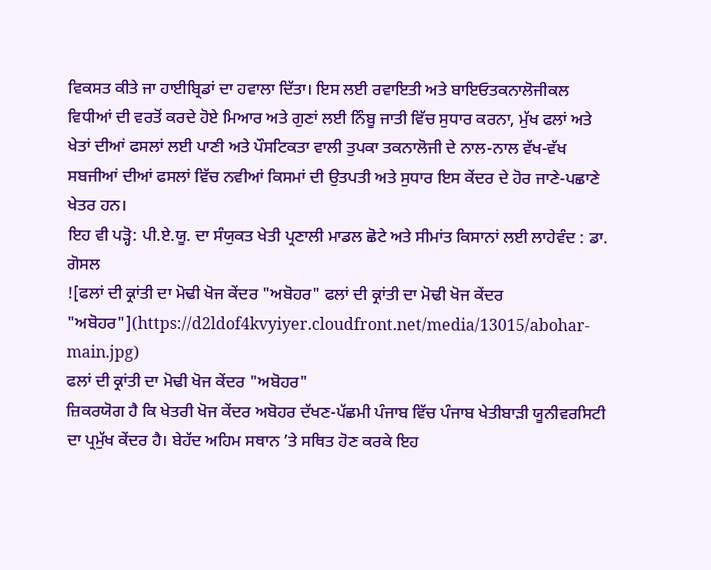ਵਿਕਸਤ ਕੀਤੇ ਜਾ ਹਾਈਬ੍ਰਿਡਾਂ ਦਾ ਹਵਾਲਾ ਦਿੱਤਾ। ਇਸ ਲਈ ਰਵਾਇਤੀ ਅਤੇ ਬਾਇਓਤਕਨਾਲੋਜੀਕਲ ਵਿਧੀਆਂ ਦੀ ਵਰਤੋਂ ਕਰਦੇ ਹੋਏ ਮਿਆਰ ਅਤੇ ਗੁਣਾਂ ਲਈ ਨਿੰਬੂ ਜਾਤੀ ਵਿੱਚ ਸੁਧਾਰ ਕਰਨਾ, ਮੁੱਖ ਫਲਾਂ ਅਤੇ ਖੇਤਾਂ ਦੀਆਂ ਫਸਲਾਂ ਲਈ ਪਾਣੀ ਅਤੇ ਪੌਸਟਿਕਤਾ ਵਾਲੀ ਤੁਪਕਾ ਤਕਨਾਲੋਜੀ ਦੇ ਨਾਲ-ਨਾਲ ਵੱਖ-ਵੱਖ ਸਬਜੀਆਂ ਦੀਆਂ ਫਸਲਾਂ ਵਿੱਚ ਨਵੀਆਂ ਕਿਸਮਾਂ ਦੀ ਉਤਪਤੀ ਅਤੇ ਸੁਧਾਰ ਇਸ ਕੇਂਦਰ ਦੇ ਹੋਰ ਜਾਣੇ-ਪਛਾਣੇ ਖੇਤਰ ਹਨ।
ਇਹ ਵੀ ਪੜ੍ਹੋ: ਪੀ.ਏ.ਯੂ. ਦਾ ਸੰਯੁਕਤ ਖੇਤੀ ਪ੍ਰਣਾਲੀ ਮਾਡਲ ਛੋਟੇ ਅਤੇ ਸੀਮਾਂਤ ਕਿਸਾਨਾਂ ਲਈ ਲਾਹੇਵੰਦ : ਡਾ. ਗੋਸਲ
![ਫਲਾਂ ਦੀ ਕ੍ਰਾਂਤੀ ਦਾ ਮੋਢੀ ਖੋਜ ਕੇਂਦਰ "ਅਬੋਹਰ" ਫਲਾਂ ਦੀ ਕ੍ਰਾਂਤੀ ਦਾ ਮੋਢੀ ਖੋਜ ਕੇਂਦਰ "ਅਬੋਹਰ"](https://d2ldof4kvyiyer.cloudfront.net/media/13015/abohar-main.jpg)
ਫਲਾਂ ਦੀ ਕ੍ਰਾਂਤੀ ਦਾ ਮੋਢੀ ਖੋਜ ਕੇਂਦਰ "ਅਬੋਹਰ"
ਜ਼ਿਕਰਯੋਗ ਹੈ ਕਿ ਖੇਤਰੀ ਖੋਜ ਕੇਂਦਰ ਅਬੋਹਰ ਦੱਖਣ-ਪੱਛਮੀ ਪੰਜਾਬ ਵਿੱਚ ਪੰਜਾਬ ਖੇਤੀਬਾੜੀ ਯੂਨੀਵਰਸਿਟੀ ਦਾ ਪ੍ਰਮੁੱਖ ਕੇਂਦਰ ਹੈ। ਬੇਹੱਦ ਅਹਿਮ ਸਥਾਨ ’ਤੇ ਸਥਿਤ ਹੋਣ ਕਰਕੇ ਇਹ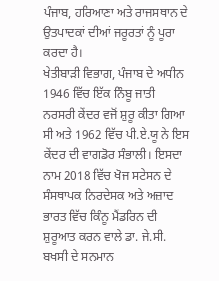ਪੰਜਾਬ, ਹਰਿਆਣਾ ਅਤੇ ਰਾਜਸਥਾਨ ਦੇ ਉਤਪਾਦਕਾਂ ਦੀਆਂ ਜਰੂਰਤਾਂ ਨੂੰ ਪੂਰਾ ਕਰਦਾ ਹੈ।
ਖੇਤੀਬਾੜੀ ਵਿਭਾਗ, ਪੰਜਾਬ ਦੇ ਅਧੀਨ 1946 ਵਿੱਚ ਇੱਕ ਨਿੰਬੂ ਜਾਤੀ ਨਰਸਰੀ ਕੇਂਦਰ ਵਜੋਂ ਸ਼ੁਰੂ ਕੀਤਾ ਗਿਆ ਸੀ ਅਤੇ 1962 ਵਿੱਚ ਪੀ.ਏ.ਯੂ ਨੇ ਇਸ ਕੇਂਦਰ ਦੀ ਵਾਗਡੋਰ ਸੰਭਾਲੀ। ਇਸਦਾ ਨਾਮ 2018 ਵਿੱਚ ਖੋਜ ਸਟੇਸਨ ਦੇ ਸੰਸਥਾਪਕ ਨਿਰਦੇਸਕ ਅਤੇ ਅਜ਼ਾਦ ਭਾਰਤ ਵਿੱਚ ਕਿੰਨੂ ਮੈਂਡਰਿਨ ਦੀ ਸ਼ੁਰੂਆਤ ਕਰਨ ਵਾਲੇ ਡਾ. ਜੇ.ਸੀ. ਬਖਸੀ ਦੇ ਸਨਮਾਨ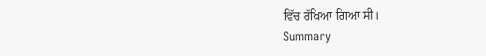ਵਿੱਚ ਰੱਖਿਆ ਗਿਆ ਸੀ।
Summary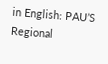in English: PAU’S Regional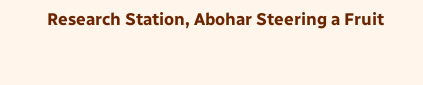Research Station, Abohar Steering a Fruit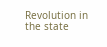Revolution in the state